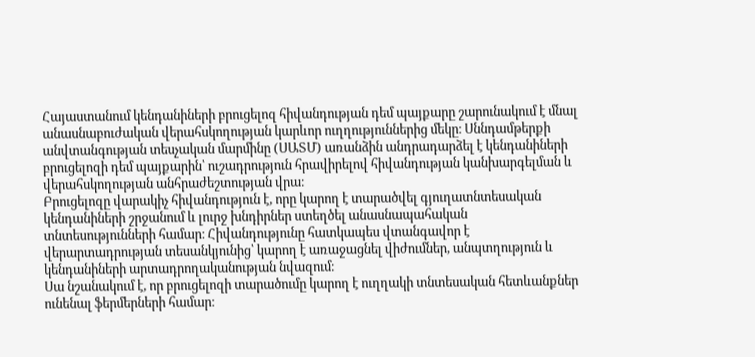Հայաստանում կենդանիների բրուցելոզ հիվանդության դեմ պայքարը շարունակում է մնալ անասնաբուժական վերահսկողության կարևոր ուղղություններից մեկը։ Սննդամթերքի անվտանգության տեսչական մարմինը (ՍԱՏՄ) առանձին անդրադարձել է կենդանիների բրուցելոզի դեմ պայքարին՝ ուշադրություն հրավիրելով հիվանդության կանխարգելման և վերահսկողության անհրաժեշտության վրա։
Բրուցելոզը վարակիչ հիվանդություն է, որը կարող է տարածվել գյուղատնտեսական կենդանիների շրջանում և լուրջ խնդիրներ ստեղծել անասնապահական տնտեսությունների համար։ Հիվանդությունը հատկապես վտանգավոր է վերարտադրության տեսանկյունից՝ կարող է առաջացնել վիժումներ, անպտղություն և կենդանիների արտադրողականության նվազում։
Սա նշանակում է, որ բրուցելոզի տարածումը կարող է ուղղակի տնտեսական հետևանքներ ունենալ ֆերմերների համար։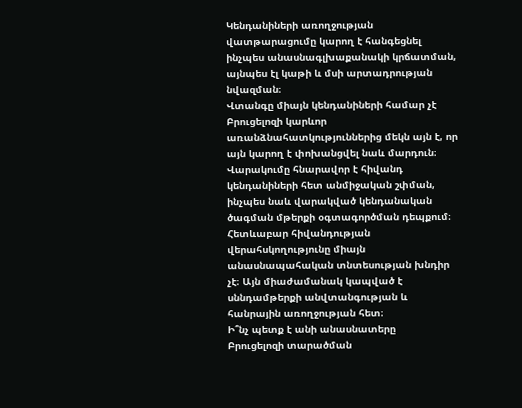Կենդանիների առողջության վատթարացումը կարող է հանգեցնել ինչպես անասնագլխաքանակի կրճատման, այնպես էլ կաթի և մսի արտադրության նվազման։
Վտանգը միայն կենդանիների համար չէ
Բրուցելոզի կարևոր առանձնահատկություններից մեկն այն է, որ այն կարող է փոխանցվել նաև մարդուն։ Վարակումը հնարավոր է հիվանդ կենդանիների հետ անմիջական շփման, ինչպես նաև վարակված կենդանական ծագման մթերքի օգտագործման դեպքում։
Հետևաբար հիվանդության վերահսկողությունը միայն անասնապահական տնտեսության խնդիր չէ։ Այն միաժամանակ կապված է սննդամթերքի անվտանգության և հանրային առողջության հետ։
Ի՞նչ պետք է անի անասնատերը
Բրուցելոզի տարածման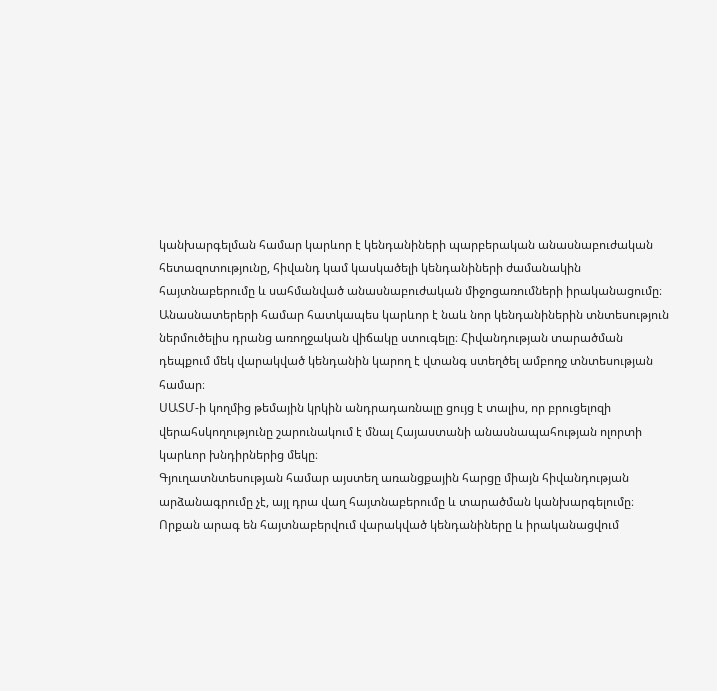կանխարգելման համար կարևոր է կենդանիների պարբերական անասնաբուժական հետազոտությունը, հիվանդ կամ կասկածելի կենդանիների ժամանակին հայտնաբերումը և սահմանված անասնաբուժական միջոցառումների իրականացումը։
Անասնատերերի համար հատկապես կարևոր է նաև նոր կենդանիներին տնտեսություն ներմուծելիս դրանց առողջական վիճակը ստուգելը։ Հիվանդության տարածման դեպքում մեկ վարակված կենդանին կարող է վտանգ ստեղծել ամբողջ տնտեսության համար։
ՍԱՏՄ-ի կողմից թեմային կրկին անդրադառնալը ցույց է տալիս, որ բրուցելոզի վերահսկողությունը շարունակում է մնալ Հայաստանի անասնապահության ոլորտի կարևոր խնդիրներից մեկը։
Գյուղատնտեսության համար այստեղ առանցքային հարցը միայն հիվանդության արձանագրումը չէ, այլ դրա վաղ հայտնաբերումը և տարածման կանխարգելումը։ Որքան արագ են հայտնաբերվում վարակված կենդանիները և իրականացվում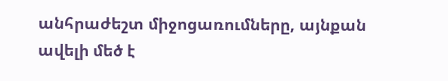անհրաժեշտ միջոցառումները, այնքան ավելի մեծ է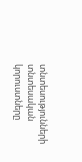տնտեսությունների տնտեսական կորուստները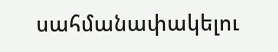սահմանափակելու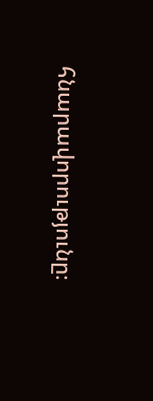հնարավորությունը։